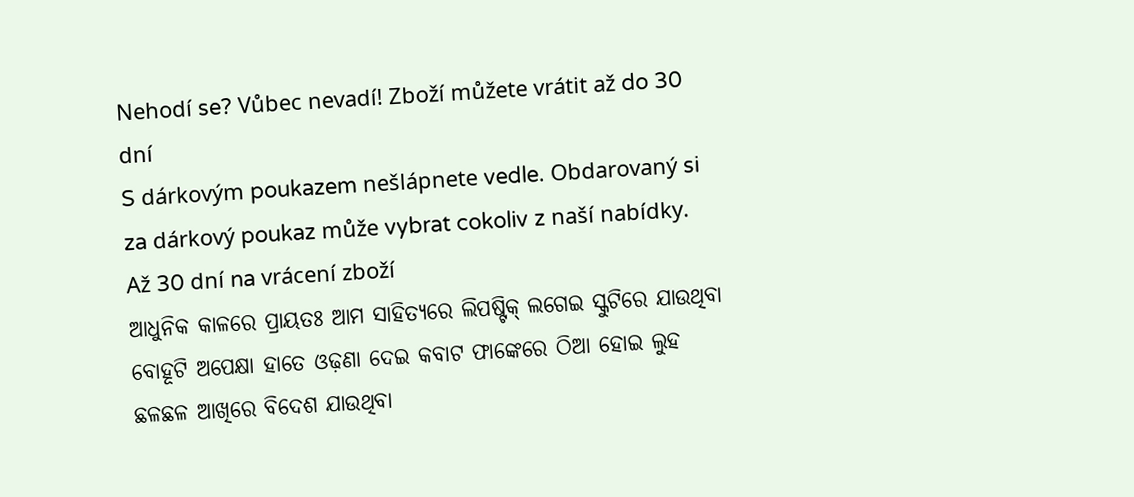Nehodí se? Vůbec nevadí! Zboží můžete vrátit až do 30 dní
S dárkovým poukazem nešlápnete vedle. Obdarovaný si za dárkový poukaz může vybrat cokoliv z naší nabídky.
Až 30 dní na vrácení zboží
ଆଧୁନିକ କାଳରେ ପ୍ରାୟତଃ ଆମ ସାହିତ୍ୟରେ ଲିପଷ୍ଟିକ୍ ଲଗେଇ ସ୍କୁଟିରେ ଯାଉଥିବା ବୋହୂଟି ଅପେକ୍ଷା ହାତେ ଓଢ଼ଣା ଦେଇ କବାଟ ଫାଙ୍କେରେ ଠିଆ ହୋଇ ଲୁହ ଛଳଛଳ ଆଖିରେ ବିଦେଶ ଯାଉଥିବା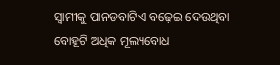ସ୍ୱାମୀକୁ ପାନଡବାଟିଏ ବଢ଼େଇ ଦେଉଥିବା ବୋହୂଟି ଅଧିକ ମୂଲ୍ୟବୋଧ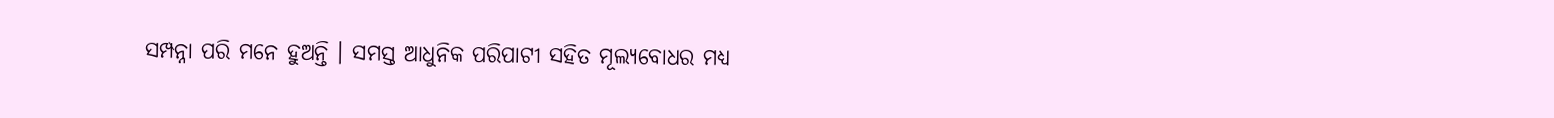ସମ୍ପନ୍ନା ପରି ମନେ ହୁଅନ୍ତି । ସମସ୍ତ ଆଧୁନିକ ପରିପାଟୀ ସହିତ ମୂଲ୍ୟବୋଧର ମଧ୍ୟ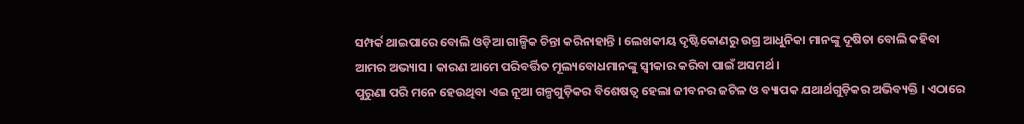ସମ୍ପର୍କ ଥାଇପାରେ ବୋଲି ଓଡ଼ିଆ ଗାଳ୍ପିକ ଚିନ୍ତା କରିନାହାନ୍ତି । ଲେଖକୀୟ ଦୃଷ୍ଟିକୋଣରୁ ଉଗ୍ର ଆଧୁନିକା ମାନଙ୍କୁ ଦୂଷିତା ବୋଲି କହିବା ଆମର ଅଭ୍ୟାସ । କାରଣ ଆମେ ପରିବର୍ତ୍ତିତ ମୂଲ୍ୟବୋଧମାନଙ୍କୁ ସ୍ୱୀକାର କରିବା ପାଇଁ ଅସମର୍ଥ ।
ପୁରୁଣା ପରି ମନେ ହେଉଥିବା ଏଇ ନୂଆ ଗଳ୍ପଗୁଡ଼ିକର ବିଶେଷତ୍ୱ ହେଲା ଜୀବନର ଜଟିଳ ଓ ବ୍ୟାପକ ଯଥାର୍ଥଗୁଡ଼ିକର ଅଭିବ୍ୟକ୍ତି । ଏଠାରେ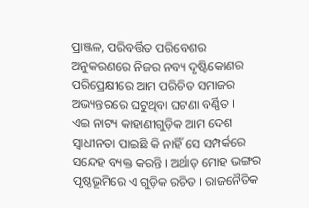ପ୍ରାଞ୍ଜଳ, ପରିବର୍ତ୍ତିତ ପରିବେଶର ଅନୁକରଣରେ ନିଜର ନବ୍ୟ ଦୃଷ୍ଟିକୋଣର ପରିପ୍ରେକ୍ଷୀରେ ଆମ ପରିଚିତ ସମାଜର ଅଭ୍ୟନ୍ତରରେ ଘଟୁଥିବା ଘଟଣା ବର୍ଣ୍ଣିତ ।
ଏଇ ନାଟ୍ୟ କାହାଣୀଗୁଡ଼ିକ ଆମ ଦେଶ ସ୍ୱାଧୀନତା ପାଇଛି କି ନାହିଁ ସେ ସମ୍ପର୍କରେ ସନ୍ଦେହ ବ୍ୟକ୍ତ କରନ୍ତି । ଅର୍ଥାତ୍ ମୋହ ଭଙ୍ଗର ପୃଷ୍ଠଭୂମିରେ ଏ ଗୁଡ଼ିକ ରଚିତ । ରାଜନୈତିକ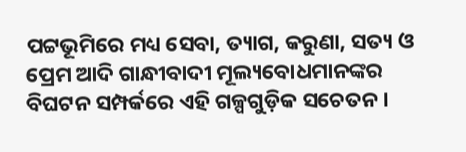ପଟ୍ଟଭୂମିରେ ମଧ୍ୟ ସେବା, ତ୍ୟାଗ, କରୁଣା, ସତ୍ୟ ଓ ପ୍ରେମ ଆଦି ଗାନ୍ଧୀବାଦୀ ମୂଲ୍ୟବୋଧମାନଙ୍କର ବିଘଟନ ସମ୍ପର୍କରେ ଏହି ଗଳ୍ପଗୁଡ଼ିକ ସଚେତନ ।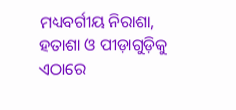ମଧ୍ୟବର୍ଗୀୟ ନିରାଶା, ହତାଶା ଓ ପୀଡ଼ାଗୁଡ଼ିକୁ ଏଠାରେ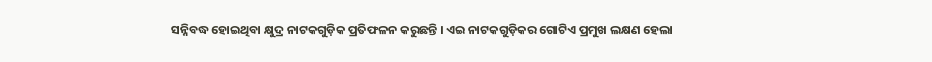ସନ୍ନିବଦ୍ଧ ହୋଇଥିବା କ୍ଷୁଦ୍ର ନାଟକଗୁଡ଼ିକ ପ୍ରତିଫଳନ କରୁଛନ୍ତି । ଏଇ ନାଟକଗୁଡ଼ିକର ଗୋଟିଏ ପ୍ରମୁଖ ଲକ୍ଷଣ ହେଲା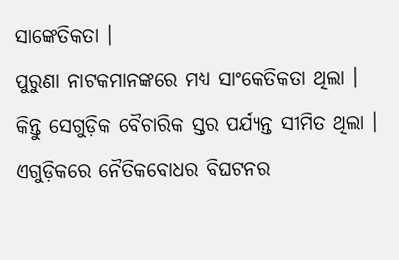ସାଙ୍କେତିକତା ।
ପୁରୁଣା ନାଟକମାନଙ୍କରେ ମଧ୍ୟ ସାଂକେତିକତା ଥିଲା । କିନ୍ତୁ ସେଗୁଡ଼ିକ ବୈଚାରିକ ସ୍ତର ପର୍ଯ୍ୟନ୍ତ ସୀମିତ ଥିଲା । ଏଗୁଡ଼ିକରେ ନୈତିକବୋଧର ବିଘଟନର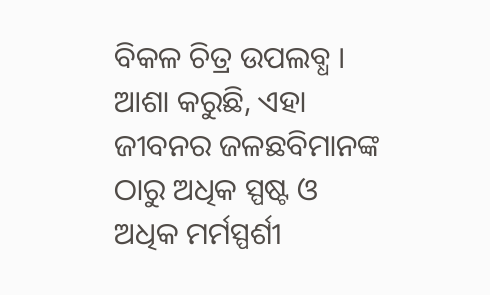ବିକଳ ଚିତ୍ର ଉପଲବ୍ଧ । ଆଶା କରୁଛି, ଏହା ଜୀବନର ଜଳଛବିମାନଙ୍କ ଠାରୁ ଅଧିକ ସ୍ପଷ୍ଟ ଓ ଅଧିକ ମର୍ମସ୍ପର୍ଶୀ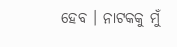ହେବ । ନାଟକକୁ ମୁଁ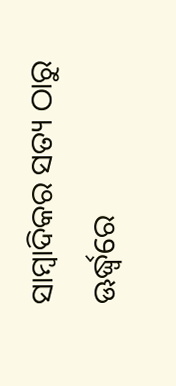ସାମ୍ବାଦିକର ସତ୍ୟ ଠାରୁ ଊର୍ଦ୍ଧ୍ୱରେ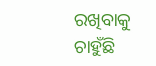ରଖିବାକୁ ଚାହୁଁଛି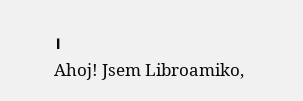।
Ahoj! Jsem Libroamiko,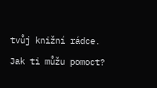tvůj knižní rádce.
Jak ti můžu pomoct?